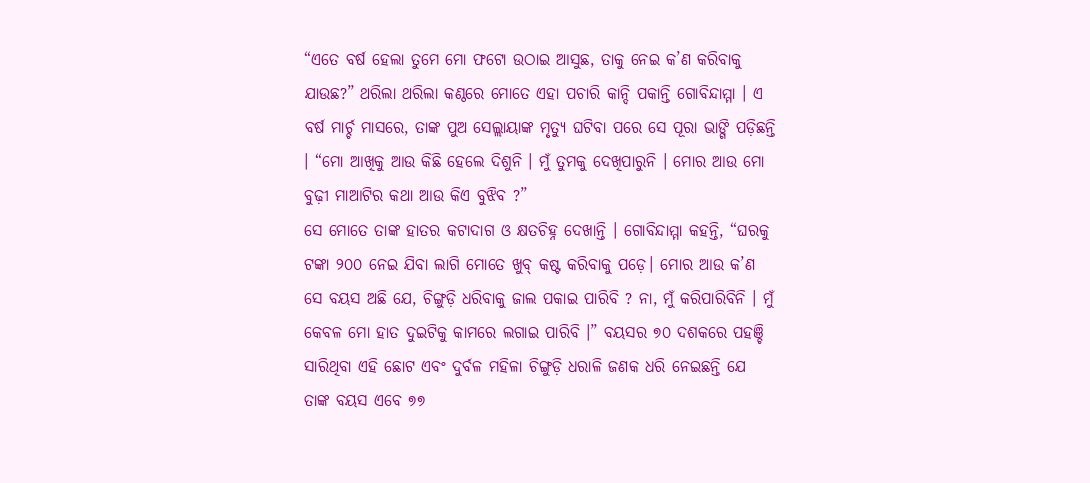“ଏତେ ବର୍ଷ ହେଲା ତୁମେ ମୋ ଫଟୋ ଉଠାଇ ଆସୁଛ, ତାକୁ ନେଇ କ’ଣ କରିବାକୁ ଯାଉଛ?” ଥରିଲା ଥରିଲା କଣ୍ଠରେ ମୋତେ ଏହା ପଚାରି କାନ୍ଦି ପକାନ୍ତି ଗୋବିନ୍ଦାମ୍ମା । ଏ ବର୍ଷ ମାର୍ଚ୍ଚ ମାସରେ, ତାଙ୍କ ପୁଅ ସେଲ୍ଲାୟାଙ୍କ ମୃତ୍ୟୁ ଘଟିବା ପରେ ସେ ପୂରା ଭାଙ୍ଗି ପଡ଼ିଛନ୍ତି । “ମୋ ଆଖିକୁ ଆଉ କିଛି ହେଲେ ଦିଶୁନି । ମୁଁ ତୁମକୁ ଦେଖିପାରୁନି । ମୋର ଆଉ ମୋ ବୁଢ଼ୀ ମାଆଟିର କଥା ଆଉ କିଏ ବୁଝିବ ?”
ସେ ମୋତେ ତାଙ୍କ ହାତର କଟାଦାଗ ଓ କ୍ଷତଚିହ୍ନ ଦେଖାନ୍ତି । ଗୋବିନ୍ଦାମ୍ମା କହନ୍ତି, “ଘରକୁ ଟଙ୍କା ୨୦୦ ନେଇ ଯିବା ଲାଗି ମୋତେ ଖୁବ୍ କଷ୍ଟ କରିବାକୁ ପଡ଼େ। ମୋର ଆଉ କ’ଣ ସେ ବୟସ ଅଛି ଯେ, ଚିଙ୍ଗୁଡ଼ି ଧରିବାକୁ ଜାଲ ପକାଇ ପାରିବି ? ନା, ମୁଁ କରିପାରିବିନି । ମୁଁ କେବଳ ମୋ ହାତ ଦୁଇଟିକୁ କାମରେ ଲଗାଇ ପାରିବି ।” ବୟସର ୭୦ ଦଶକରେ ପହଞ୍ଚି ସାରିଥିବା ଏହି ଛୋଟ ଏବଂ ଦୁର୍ବଳ ମହିଳା ଚିଙ୍ଗୁଡ଼ି ଧରାଳି ଜଣକ ଧରି ନେଇଛନ୍ତି ଯେ ତାଙ୍କ ବୟସ ଏବେ ୭୭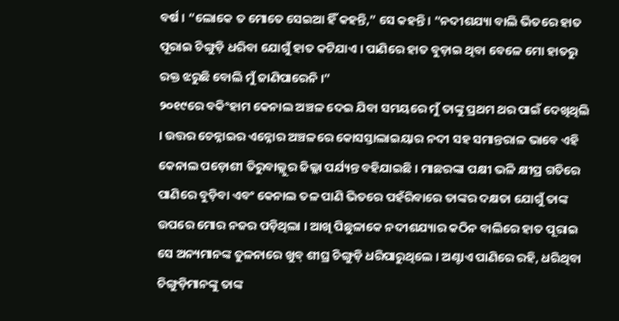ବର୍ଷ । “ଲୋକେ ତ ମୋତେ ସେଇଆ ହିଁ କହନ୍ତି,” ସେ କହନ୍ତି । “ନଦୀଶଯ୍ୟା ବାଲି ଭିତରେ ହାତ ପୂରାଇ ଚିଙ୍ଗୁଡ଼ି ଧରିବା ଯୋଗୁଁ ହାତ କଟିଯାଏ । ପାଣିରେ ହାତ ବୁଡ଼ାଇ ଥିବା ବେଳେ ମୋ ହାତରୁ ରକ୍ତ ଝରୁଛି ବୋଲି ମୁଁ ଜାଣିପାରେନି ।”
୨୦୧୯ରେ ବକିଂହାମ କେନାଲ ଅଞ୍ଚଳ ଦେଇ ଯିବା ସମୟରେ ମୁଁ ତାଙ୍କୁ ପ୍ରଥମ ଥର ପାଇଁ ଦେଖିଥିଲି । ଉତ୍ତର ଚେନ୍ନାଇର ଏନ୍ନୋର ଅଞ୍ଚଳରେ କୋସସ୍ତାଲାଇୟାର ନଦୀ ସହ ସମାନ୍ତରାଳ ଭାବେ ଏହି କେନାଲ ପଡ଼ୋଶୀ ତିରୁବାଲ୍ଲୁର ଜିଲ୍ଲା ପର୍ଯ୍ୟନ୍ତ ବହିଯାଇଛି । ମାଛରଙ୍କା ପକ୍ଷୀ ଭଳି କ୍ଷୀପ୍ର ଗତିରେ ପାଣିରେ ବୁଡ଼ିବା ଏବଂ କେନାଲ ତଳ ପାଣି ଭିତରେ ପହଁରିବାରେ ତାଙ୍କର ଦକ୍ଷତା ଯୋଗୁଁ ତାଙ୍କ ଉପରେ ମୋର ନଜର ପଡ଼ିଥିଲା । ଆଖି ପିଛୁଳାକେ ନଦୀଶଯ୍ୟାର କଠିନ ବାଲିରେ ହାତ ପୂରାଇ ସେ ଅନ୍ୟମାନଙ୍କ ତୁଳନାରେ ଖୁବ୍ ଶୀଘ୍ର ଚିଙ୍ଗୁଡ଼ି ଧରିପାରୁଥିଲେ । ଅଣ୍ଟାଏ ପାଣିରେ ରହି, ଧରିଥିବା ଚିଙ୍ଗୁଡ଼ିମାନଙ୍କୁ ତାଙ୍କ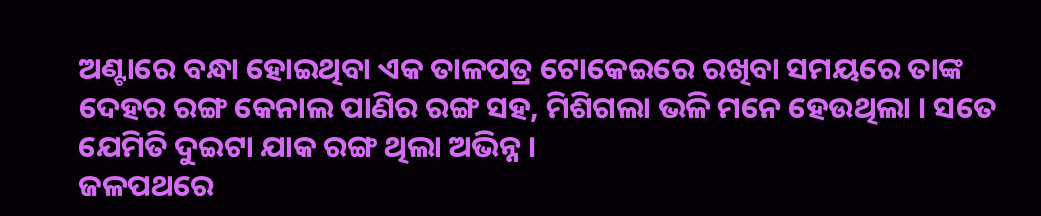ଅଣ୍ଟାରେ ବନ୍ଧା ହୋଇଥିବା ଏକ ତାଳପତ୍ର ଟୋକେଇରେ ରଖିବା ସମୟରେ ତାଙ୍କ ଦେହର ରଙ୍ଗ କେନାଲ ପାଣିର ରଙ୍ଗ ସହ, ମିଶିଗଲା ଭଳି ମନେ ହେଉଥିଲା । ସତେ ଯେମିତି ଦୁଇଟା ଯାକ ରଙ୍ଗ ଥିଲା ଅଭିନ୍ନ ।
ଜଳପଥରେ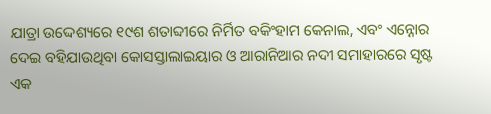ଯାତ୍ରା ଉଦ୍ଦେଶ୍ୟରେ ୧୯ଶ ଶତାବ୍ଦୀରେ ନିର୍ମିତ ବକିଂହାମ କେନାଲ, ଏବଂ ଏନ୍ନୋର ଦେଇ ବହିଯାଉଥିବା କୋସସ୍ତାଲାଇୟାର ଓ ଆରାନିଆର ନଦୀ ସମାହାରରେ ସୃଷ୍ଟ ଏକ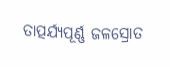ତାତ୍ପର୍ଯ୍ୟପୂର୍ଣ୍ଣ ଜଳସ୍ରୋତ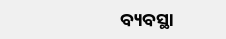ବ୍ୟବସ୍ଥା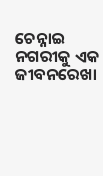ଚେନ୍ନାଇ ନଗରୀକୁ ଏକ ଜୀବନରେଖା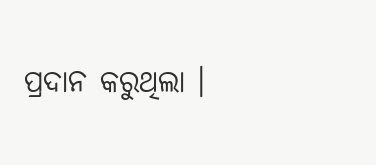ପ୍ରଦାନ କରୁଥିଲା ।